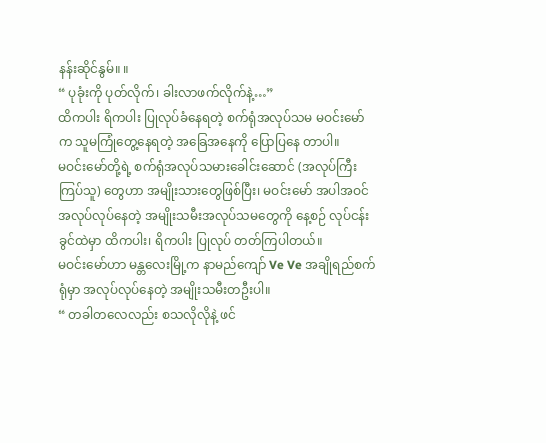နန်းဆိုင်နွမ်။ ။
“ ပုခုံးကို ပုတ်လိုက်၊ ခါးလာဖက်လိုက်နဲ့…”
ထိကပါး ရိကပါး ပြုလုပ်ခံနေရတဲ့ စက်ရုံအလုပ်သမ မဝင်းမော်က သူမကြုံတွေ့နေရတဲ့ အခြေအနေကို ပြောပြနေ တာပါ။
မဝင်းမော်တို့ရဲ့ စက်ရုံအလုပ်သမားခေါင်းဆောင် (အလုပ်ကြီးကြပ်သူ) တွေဟာ အမျိုးသားတွေဖြစ်ပြီး၊ မဝင်းမော် အပါအဝင် အလုပ်လုပ်နေတဲ့ အမျိုးသမီးအလုပ်သမတွေကို နေ့စဉ် လုပ်ငန်းခွင်ထဲမှာ ထိကပါး၊ ရိကပါး ပြုလုပ် တတ်ကြပါတယ်။
မဝင်းမော်ဟာ မန္တလေးမြို့က နာမည်ကျော် Ve Ve အချိုရည်စက်ရုံမှာ အလုပ်လုပ်နေတဲ့ အမျိုးသမီးတဦးပါ။
“ တခါတလေလည်း စသလိုလိုနဲ့ ဖင်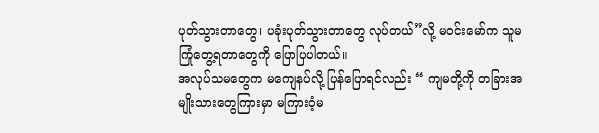ပုတ်သွားတာတွေ၊ ပခုံးပုတ်သွားတာတွေ လုပ်တယ်”လို့ မဝင်းမော်က သူမ ကြုံတွေ့ရတာတွေကို ပြောပြပါတယ်။
အလုပ်သမတွေက မကျေနပ်လို့ ပြန်ပြောရင်လည်း “ ကျမတို့ကို တခြားအမျိုးသားတွေကြားမှာ မကြားဝံ့မ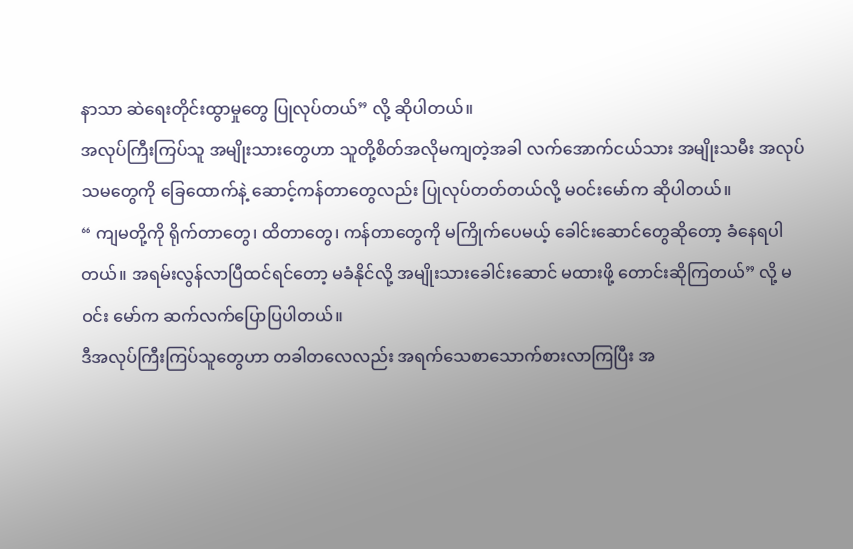နာသာ ဆဲရေးတိုင်းထွာမှုတွေ ပြုလုပ်တယ်” လို့ ဆိုပါတယ်။
အလုပ်ကြီးကြပ်သူ အမျိုးသားတွေဟာ သူတို့စိတ်အလိုမကျတဲ့အခါ လက်အောက်ငယ်သား အမျိုးသမီး အလုပ် သမတွေကို ခြေထောက်နဲ့ ဆောင့်ကန်တာတွေလည်း ပြုလုပ်တတ်တယ်လို့ မဝင်းမော်က ဆိုပါတယ်။
“ ကျမတို့ကို ရိုက်တာတွေ၊ ထိတာတွေ၊ ကန်တာတွေကို မကြိုက်ပေမယ့် ခေါင်းဆောင်တွေဆိုတော့ ခံနေရပါ တယ်။ အရမ်းလွန်လာပြီထင်ရင်တော့ မခံနိုင်လို့ အမျိုးသားခေါင်းဆောင် မထားဖို့ တောင်းဆိုကြတယ်” လို့ မဝင်း မော်က ဆက်လက်ပြောပြပါတယ်။
ဒီအလုပ်ကြီးကြပ်သူတွေဟာ တခါတလေလည်း အရက်သေစာသောက်စားလာကြပြီး အ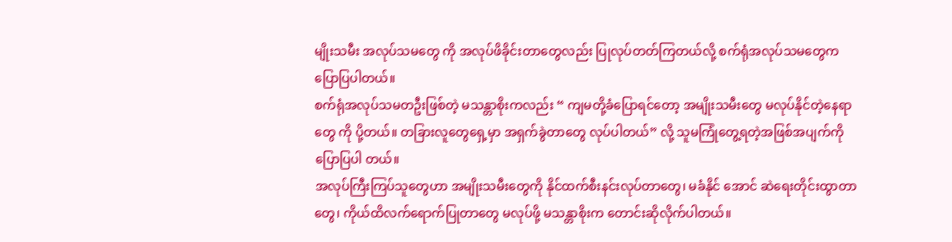မျိုးသမီး အလုပ်သမတွေ ကို အလုပ်ဖိခိုင်းတာတွေလည်း ပြုလုပ်တတ်ကြတယ်လို့ စက်ရုံအလုပ်သမတွေက ပြောပြပါတယ်။
စက်ရုံအလုပ်သမတဦးဖြစ်တဲ့ မသန္တာစိုးကလည်း “ ကျမတို့ခံပြောရင်တော့ အမျိုးသမီးတွေ မလုပ်နိုင်တဲ့နေရာတွေ ကို ပို့တယ်။ တခြားလူတွေရှေ့မှာ အရှက်ခွဲတာတွေ လုပ်ပါတယ်” လို့ သူမကြုံတွေ့ရတဲ့အဖြစ်အပျက်ကို ပြောပြပါ တယ်။
အလုပ်ကြီးကြပ်သူတွေဟာ အမျိုးသမီးတွေကို နိုင်ထက်စီးနင်းလုပ်တာတွေ၊ မခံနိုင် အောင် ဆဲရေးတိုင်းထွာတာတွေ၊ ကိုယ်ထိလက်ရောက်ပြုတာတွေ မလုပ်ဖို့ မသန္တာစိုးက တောင်းဆိုလိုက်ပါတယ်။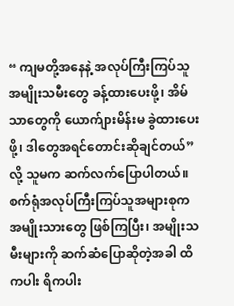“ ကျမတို့အနေနဲ့ အလုပ်ကြီးကြပ်သူ အမျိုးသမီးတွေ ခန့်ထားပေးဖို့၊ အိမ်သာတွေကို ယောက်ျားမိန်းမ ခွဲထားပေး ဖို့၊ ဒါတွေအရင်တောင်းဆိုချင်တယ်” လို့ သူမက ဆက်လက်ပြောပါတယ်။
စက်ရုံအလုပ်ကြီးကြပ်သူအများစုက အမျိုးသားတွေ ဖြစ်ကြပြီး၊ အမျိုးသမီးများကို ဆက်ဆံပြောဆိုတဲ့အခါ ထိကပါး ရိကပါး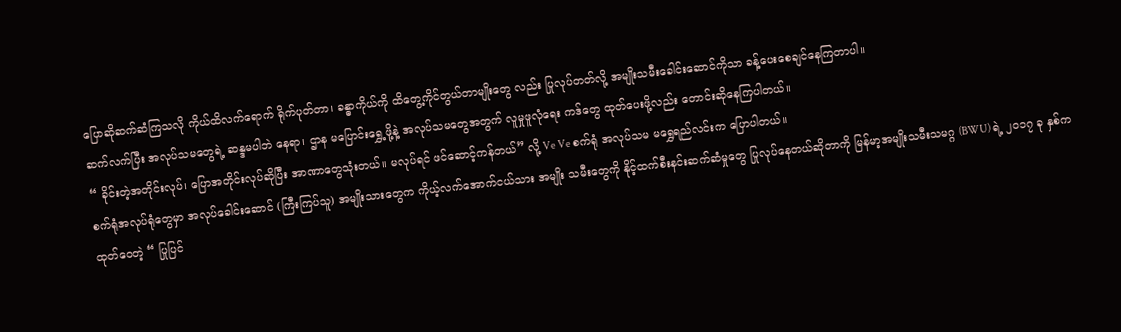ပြောဆိုဆက်ဆံကြသလို ကိုယ်ထိလက်ရောက် ရိုက်ပုတ်တာ၊ ခန္ဓာကိုယ်ကို ထိတွေ့ကိုင်တွယ်တာမျိုးတွေ လည်း ပြုလုပ်တတ်လို့ အမျိုးသမီးခေါင်းဆောင်ကိုသာ ခန့်ပေးစေချင်နေကြတာပါ။
ဆက်လက်ပြီး အလုပ်သမတွေရဲ့ ဆန္ဒမပါဘဲ နေရာ၊ ဌာန မပြောင်းရွှေ့ဖို့နဲ့ အလုပ်သမတွေအတွက် လူမှုဖူလုံရေး ကဒ်တွေ ထုတ်ပေးဖို့လည်း တောင်းဆိုနေကြပါတယ်။
“ ခိုင်းတဲ့အတိုင်းလုပ်၊ ပြောအတိုင်းလုပ်ဆိုပြီး အာဏာတွေသုံးတယ်။ မလုပ်ရင် ဖင်ဆောင့်ကန်တယ်” လို့ Ve Ve စက်ရုံ အလုပ်သမ မရွှေရည်လင်းက ပြောပါတယ်။
စက်ရုံအလုပ်ရုံတွေမှာ အလုပ်ခေါင်းဆောင် (ကြီးကြပ်သူ) အမျိုးသားတွေက ကိုယ့်လက်အောက်ငယ်သား အမျိုး သမီးတွေကို နိုင့်ထက်စီးနင်းဆက်ဆံမှုတွေ ပြုလုပ်နေတယ်ဆိုတာကို မြန်မာ့အမျိုးသမီးသမဂ္ဂ (BWU) ရဲ့ ၂၀၁၇ ခု နှစ်က ထုတ်ဝေတဲ့ “ ပြုပြင်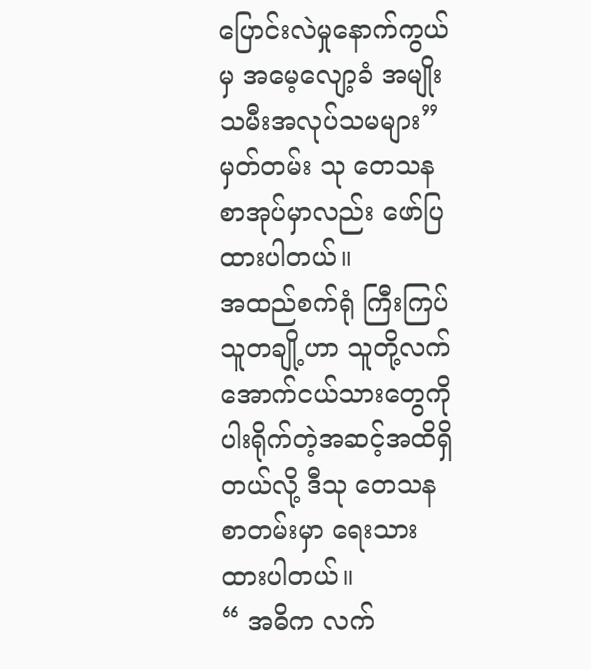ပြောင်းလဲမှုနောက်ကွယ်မှ အမေ့လျော့ခံ အမျိုးသမီးအလုပ်သမများ” မှတ်တမ်း သု တေသနစာအုပ်မှာလည်း ဖော်ပြထားပါတယ်။
အထည်စက်ရုံ ကြီးကြပ်သူတချို့ဟာ သူတို့လက်အောက်ငယ်သားတွေကို ပါးရိုက်တဲ့အဆင့်အထိရှိတယ်လို့ ဒီသု တေသနစာတမ်းမှာ ရေးသားထားပါတယ်။
“ အဓိက လက်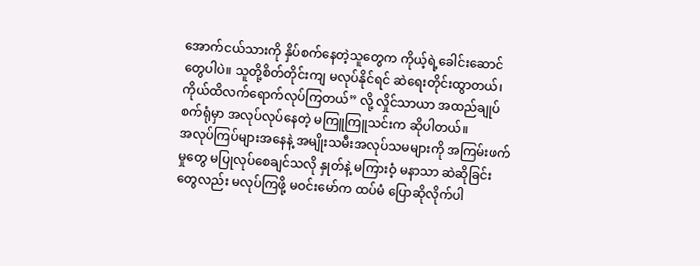အောက်ငယ်သားကို နှိပ်စက်နေတဲ့သူတွေက ကိုယ့်ရဲ့ခေါင်းဆောင်တွေပါပဲ။ သူတို့စိတ်တိုင်းကျ မလုပ်နိုင်ရင် ဆဲရေးတိုင်းထွာတယ်၊ ကိုယ်ထိလက်ရောက်လုပ်ကြတယ်” လို့ လှိုင်သာယာ အထည်ချုပ်စက်ရုံမှာ အလုပ်လုပ်နေတဲ့ မကြူကြူသင်းက ဆိုပါတယ်။
အလုပ်ကြပ်များအနေနဲ့ အမျိုးသမီးအလုပ်သမများကို အကြမ်းဖက်မှုတွေ မပြုလုပ်စေချင်သလို နှုတ်နဲ့ မကြားဝံ့ မနာသာ ဆဲဆိုခြင်းတွေလည်း မလုပ်ကြဖို့ မဝင်းမော်က ထပ်မံ ပြောဆိုလိုက်ပါ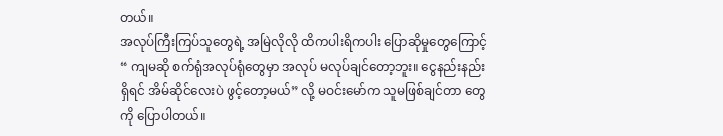တယ်။
အလုပ်ကြီးကြပ်သူတွေရဲ့ အမြဲလိုလို ထိကပါးရိကပါး ပြောဆိုမှုတွေကြောင့် “ ကျမဆို စက်ရုံအလုပ်ရုံတွေမှာ အလုပ် မလုပ်ချင်တော့ဘူး။ ငွေနည်းနည်းရှိရင် အိမ်ဆိုင်လေးပဲ ဖွင့်တော့မယ်” လို့ မဝင်းမော်က သူမဖြစ်ချင်တာ တွေကို ပြောပါတယ်။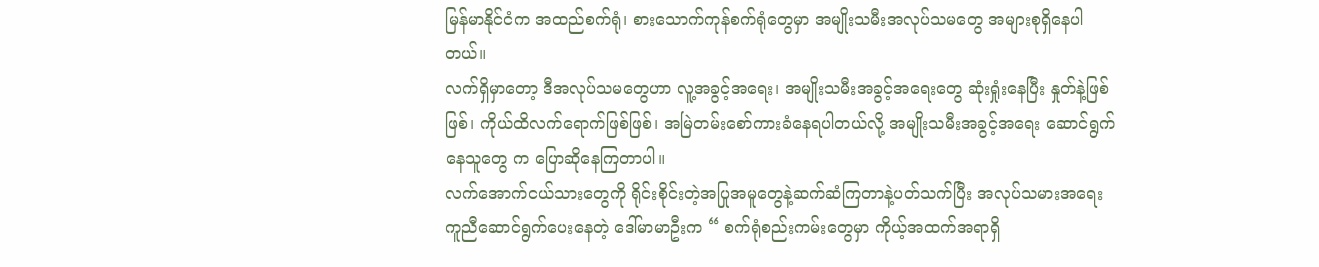မြန်မာနိုင်ငံက အထည်စက်ရုံ၊ စားသောက်ကုန်စက်ရုံတွေမှာ အမျိုးသမီးအလုပ်သမတွေ အများစုရှိနေပါတယ်။
လက်ရှိမှာတော့ ဒီအလုပ်သမတွေဟာ လူ့အခွင့်အရေး၊ အမျိုးသမီးအခွင့်အရေးတွေ ဆုံးရှုံးနေပြီး နှုတ်နဲ့ဖြစ်ဖြစ်၊ ကိုယ်ထိလက်ရောက်ဖြစ်ဖြစ်၊ အမြဲတမ်းစော်ကားခံနေရပါတယ်လို့ အမျိုးသမီးအခွင့်အရေး ဆောင်ရွက်နေသူတွေ က ပြောဆိုနေကြတာပါ။
လက်အောက်ငယ်သားတွေကို ရိုင်းစိုင်းတဲ့အပြုအမူတွေနဲ့ဆက်ဆံကြတာနဲ့ပတ်သက်ပြီး အလုပ်သမားအရေး ကူညီဆောင်ရွက်ပေးနေတဲ့ ဒေါ်မာမာဦးက “ စက်ရုံစည်းကမ်းတွေမှာ ကိုယ့်အထက်အရာရှိ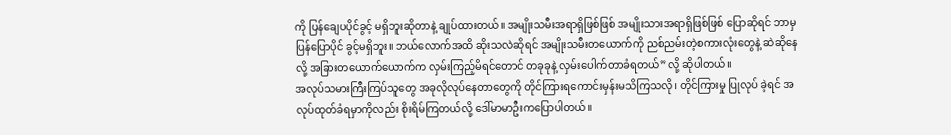ကို ပြန်ချေပပိုင်ခွင့် မရှိဘူးဆိုတာနဲ့ ချုပ်ထားတယ်။ အမျိုးသမီးအရာရှိဖြစ်ဖြစ် အမျိုးသားအရာရှိဖြစ်ဖြစ် ပြောဆိုရင် ဘာမှ ပြန်ပြောပိုင် ခွင့်မရှိဘူး။ ဘယ်လောက်အထိ ဆိုးသလဲဆိုရင် အမျိုးသမီးတယောက်ကို ညစ်ညမ်းတဲ့စကားလုံးတွေနဲ့ ဆဲဆိုနေ လို့ အခြားတယောက်ယောက်က လှမ်းကြည့်မိရင်တောင် တခုခုနဲ့ လှမ်းပေါက်တာခံရတယ်” လို့ ဆိုပါတယ်။
အလုပ်သမားကြီးကြပ်သူတွေ အခုလိုလုပ်နေတာတွေကို တိုင်ကြားရကောင်းမှန်းမသိကြသလို၊ တိုင်ကြားမှု ပြုလုပ် ခဲ့ရင် အလုပ်ထုတ်ခံရမှာကိုလည်း စိုးရိမ်ကြတယ်လို့ ဒေါ်မာမာဦးကပြောပါတယ်။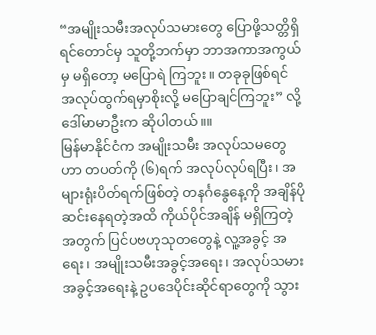“အမျိုးသမီးအလုပ်သမားတွေ ပြောဖို့သတ္တိရှိရင်တောင်မှ သူတို့ဘက်မှာ ဘာအကာအကွယ်မှ မရှိတော့ မပြောရဲ ကြဘူး။ တခုခုဖြစ်ရင် အလုပ်ထွက်ရမှာစိုးလို့ မပြောချင်ကြဘူး” လို့ ဒေါ်မာမာဦးက ဆိုပါတယ်။။
မြန်မာနိုင်ငံက အမျိုးသမီး အလုပ်သမတွေဟာ တပတ်ကို (၆)ရက် အလုပ်လုပ်ရပြီး၊ အများရုံးပိတ်ရက်ဖြစ်တဲ့ တနင်္ဂနွေနေ့ကို အချိန်ပိုဆင်းနေရတဲ့အထိ ကိုယ်ပိုင်အချိန် မရှိကြတဲ့အတွက် ပြင်ပဗဟုသုတတွေနဲ့ လူ့အခွင့် အရေး၊ အမျိုးသမီးအခွင့်အရေး၊ အလုပ်သမားအခွင့်အရေးနဲ့ ဥပဒေပိုင်းဆိုင်ရာတွေကို သွား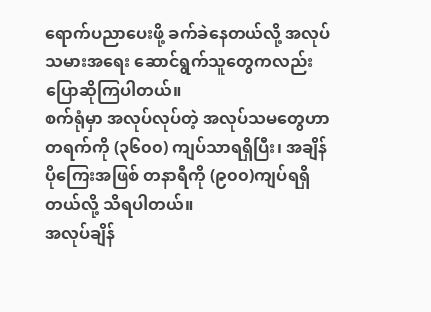ရောက်ပညာပေးဖို့ ခက်ခဲနေတယ်လို့ အလုပ်သမားအရေး ဆောင်ရွက်သူတွေကလည်း ပြောဆိုကြပါတယ်။
စက်ရုံမှာ အလုပ်လုပ်တဲ့ အလုပ်သမတွေဟာ တရက်ကို (၃၆၀၀) ကျပ်သာရရှိပြီး၊ အချိန်ပိုကြေးအဖြစ် တနာရီကို (၉၀၀)ကျပ်ရရှိတယ်လို့ သိရပါတယ်။
အလုပ်ချိန်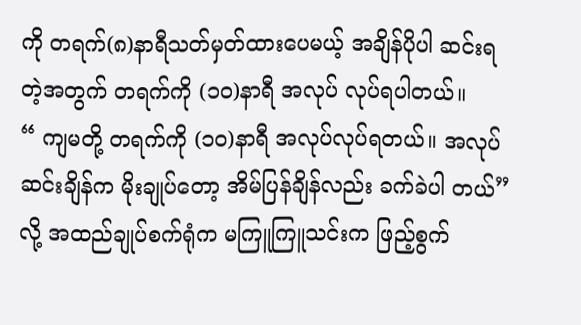ကို တရက်(၈)နာရီသတ်မှတ်ထားပေမယ့် အချိန်ပိုပါ ဆင်းရတဲ့အတွက် တရက်ကို (၁၀)နာရီ အလုပ် လုပ်ရပါတယ်။
“ ကျမတို့ တရက်ကို (၁၀)နာရီ အလုပ်လုပ်ရတယ်။ အလုပ်ဆင်းချိန်က မိုးချုပ်တော့ အိမ်ပြန်ချိန်လည်း ခက်ခဲပါ တယ်” လို့ အထည်ချုပ်စက်ရုံက မကြူကြူသင်းက ဖြည့်စွက်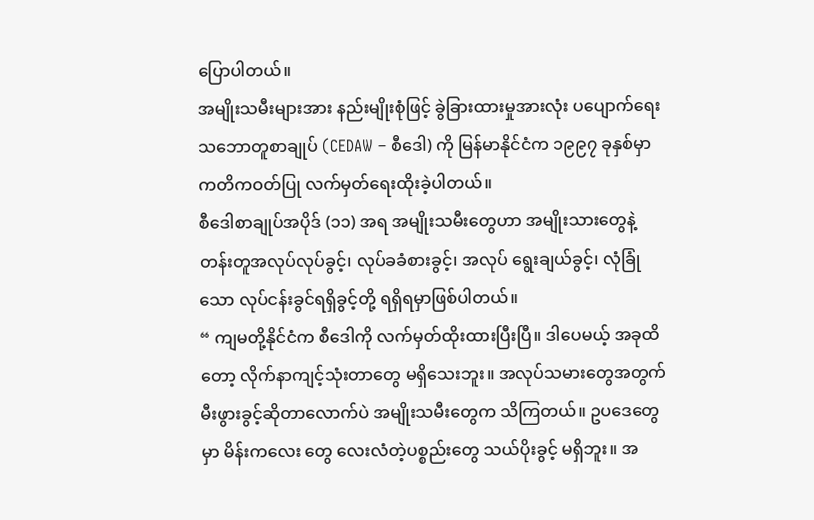ပြောပါတယ်။
အမျိုးသမီးများအား နည်းမျိုးစုံဖြင့် ခွဲခြားထားမှုအားလုံး ပပျောက်ရေး သဘောတူစာချုပ် (CEDAW – စီဒေါ) ကို မြန်မာနိုင်ငံက ၁၉၉၇ ခုနှစ်မှာ ကတိကဝတ်ပြု လက်မှတ်ရေးထိုးခဲ့ပါတယ်။
စီဒေါစာချုပ်အပိုဒ် (၁၁) အရ အမျိုးသမီးတွေဟာ အမျိုးသားတွေနဲ့တန်းတူအလုပ်လုပ်ခွင့်၊ လုပ်ခခံစားခွင့်၊ အလုပ် ရွေးချယ်ခွင့်၊ လုံခြုံသော လုပ်ငန်းခွင်ရရှိခွင့်တို့ ရရှိရမှာဖြစ်ပါတယ်။
“ ကျမတို့နိုင်ငံက စီဒေါကို လက်မှတ်ထိုးထားပြီးပြီ။ ဒါပေမယ့် အခုထိတော့ လိုက်နာကျင့်သုံးတာတွေ မရှိသေးဘူး။ အလုပ်သမားတွေအတွက် မီးဖွားခွင့်ဆိုတာလောက်ပဲ အမျိုးသမီးတွေက သိကြတယ်။ ဥပဒေတွေမှာ မိန်းကလေး တွေ လေးလံတဲ့ပစ္စည်းတွေ သယ်ပိုးခွင့် မရှိဘူး။ အ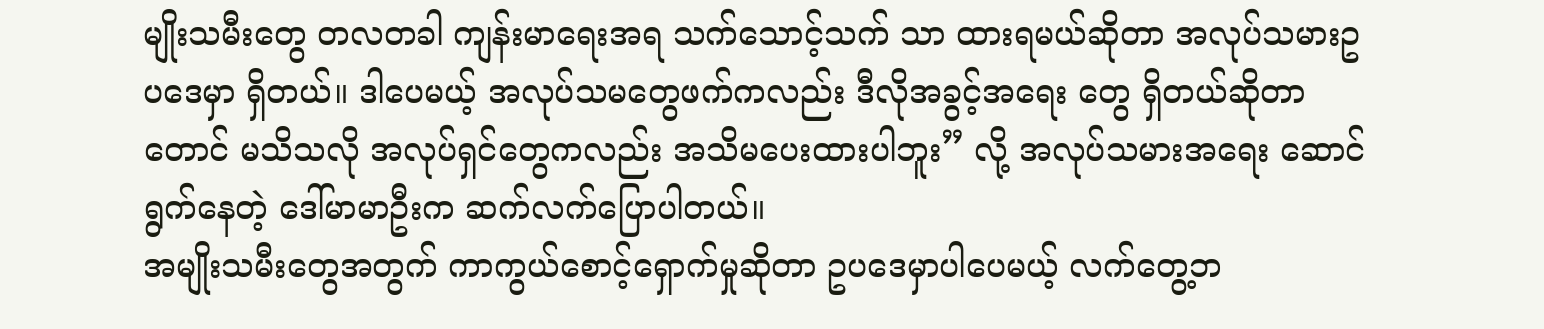မျိုးသမီးတွေ တလတခါ ကျန်းမာရေးအရ သက်သောင့်သက် သာ ထားရမယ်ဆိုတာ အလုပ်သမားဥပဒေမှာ ရှိတယ်။ ဒါပေမယ့် အလုပ်သမတွေဖက်ကလည်း ဒီလိုအခွင့်အရေး တွေ ရှိတယ်ဆိုတာတောင် မသိသလို အလုပ်ရှင်တွေကလည်း အသိမပေးထားပါဘူး” လို့ အလုပ်သမားအရေး ဆောင်ရွက်နေတဲ့ ဒေါ်မာမာဦးက ဆက်လက်ပြောပါတယ်။
အမျိုးသမီးတွေအတွက် ကာကွယ်စောင့်ရှောက်မှုဆိုတာ ဥပဒေမှာပါပေမယ့် လက်တွေ့ဘ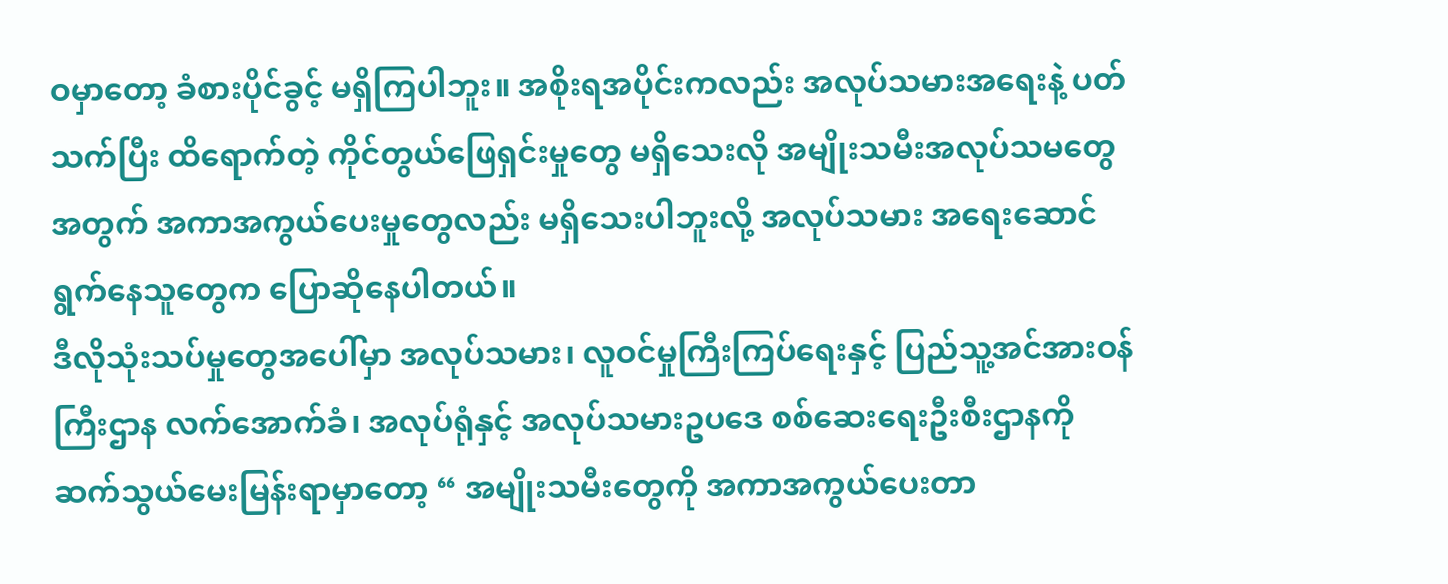ဝမှာတော့ ခံစားပိုင်ခွင့် မရှိကြပါဘူး။ အစိုးရအပိုင်းကလည်း အလုပ်သမားအရေးနဲ့ ပတ်သက်ပြီး ထိရောက်တဲ့ ကိုင်တွယ်ဖြေရှင်းမှုတွေ မရှိသေးလို အမျိုးသမီးအလုပ်သမတွေအတွက် အကာအကွယ်ပေးမှုတွေလည်း မရှိသေးပါဘူးလို့ အလုပ်သမား အရေးဆောင်ရွက်နေသူတွေက ပြောဆိုနေပါတယ်။
ဒီလိုသုံးသပ်မှုတွေအပေါ်မှာ အလုပ်သမား၊ လူဝင်မှုကြီးကြပ်ရေးနှင့် ပြည်သူ့အင်အားဝန်ကြီးဌာန လက်အောက်ခံ၊ အလုပ်ရုံနှင့် အလုပ်သမားဥပဒေ စစ်ဆေးရေးဦးစီးဌာနကို ဆက်သွယ်မေးမြန်းရာမှာတော့ “ အမျိုးသမီးတွေကို အကာအကွယ်ပေးတာ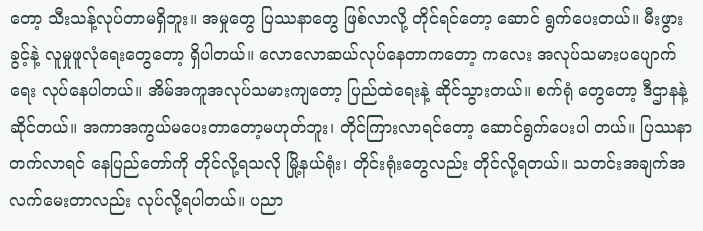တော့ သီးသန့်လုပ်တာမရှိဘူး။ အမှုတွေ ပြဿနာတွေ ဖြစ်လာလို့ တိုင်ရင်တော့ ဆောင် ရွက်ပေးတယ်။ မီးဖွားခွင့်နဲ့ လူမှုဖူလုံရေးတွေတော့ ရှိပါတယ်။ လောလောဆယ်လုပ်နေတာကတော့ ကလေး အလုပ်သမားပပျောက်ရေး လုပ်နေပါတယ်။ အိမ်အကူအလုပ်သမားကျတော့ ပြည်ထဲရေးနဲ့ ဆိုင်သွားတယ်။ စက်ရုံ တွေတော့ ဒီဌာနနဲ့ဆိုင်တယ်။ အကာအကွယ်မပေးတာတော့မဟုတ်ဘူး၊ တိုင်ကြားလာရင်တော့ ဆောင်ရွက်ပေးပါ တယ်။ ပြဿနာတက်လာရင် နေပြည်တော်ကို တိုင်လို့ရသလို မြို့နယ်ရုံး၊ တိုင်းရုံးတွေလည်း တိုင်လို့ရတယ်။ သတင်းအချက်အလက်မေးတာလည်း လုပ်လို့ရပါတယ်။ ပညာ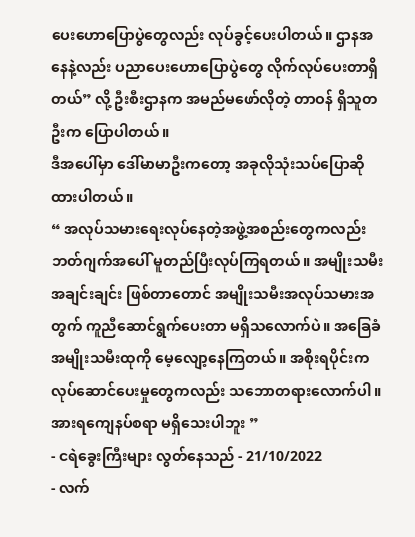ပေးဟောပြောပွဲတွေလည်း လုပ်ခွင့်ပေးပါတယ်။ ဌာနအနေနဲ့လည်း ပညာပေးဟောပြောပွဲတွေ လိုက်လုပ်ပေးတာရှိတယ်” လို့ ဦးစီးဌာနက အမည်မဖော်လိုတဲ့ တာဝန် ရှိသူတဦးက ပြောပါတယ်။
ဒီအပေါ်မှာ ဒေါ်မာမာဦးကတော့ အခုလိုသုံးသပ်ပြောဆိုထားပါတယ်။
“ အလုပ်သမားရေးလုပ်နေတဲ့အဖွဲ့အစည်းတွေကလည်း ဘတ်ဂျက်အပေါ် မူတည်ပြီးလုပ်ကြရတယ်။ အမျိုးသမီး အချင်းချင်း ဖြစ်တာတောင် အမျိုးသမီးအလုပ်သမားအတွက် ကူညီဆောင်ရွက်ပေးတာ မရှိသလောက်ပဲ။ အခြေခံ အမျိုးသမီးထုကို မေ့လျော့နေကြတယ်။ အစိုးရပိုင်းက လုပ်ဆောင်ပေးမှုတွေကလည်း သဘောတရားလောက်ပါ။ အားရကျေနပ်စရာ မရှိသေးပါဘူး ”
- ငရဲခွေးကြီးများ လွတ်နေသည် - 21/10/2022
- လက်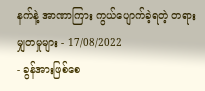နက်နဲ့ အာဏာကြား ကွယ်ပျောက်ခဲ့ရတဲ့ တရားမျှတမှုများ - 17/08/2022
- ခွန်အားဖြစ်စေ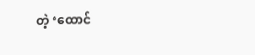တဲ့ ‘ထောင်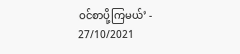ဝင်စာပို့ကြမယ်’ - 27/10/2021